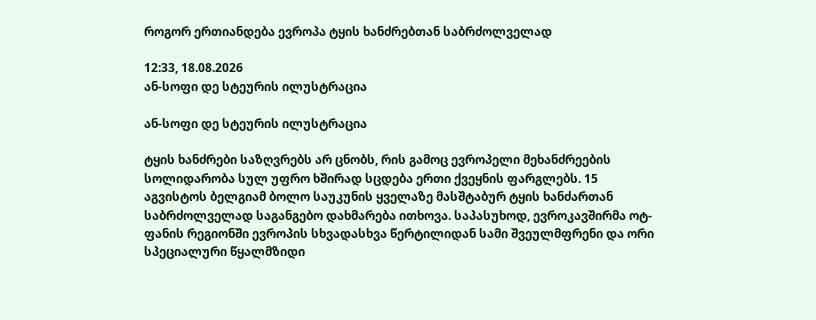როგორ ერთიანდება ევროპა ტყის ხანძრებთან საბრძოლველად

12:33, 18.08.2026
ან-სოფი დე სტეურის ილუსტრაცია

ან-სოფი დე სტეურის ილუსტრაცია

ტყის ხანძრები საზღვრებს არ ცნობს, რის გამოც ევროპელი მეხანძრეების სოლიდარობა სულ უფრო ხშირად სცდება ერთი ქვეყნის ფარგლებს. 15 აგვისტოს ბელგიამ ბოლო საუკუნის ყველაზე მასშტაბურ ტყის ხანძართან საბრძოლველად საგანგებო დახმარება ითხოვა. საპასუხოდ, ევროკავშირმა ოტ-ფანის რეგიონში ევროპის სხვადასხვა წერტილიდან სამი შვეულმფრენი და ორი სპეციალური წყალმზიდი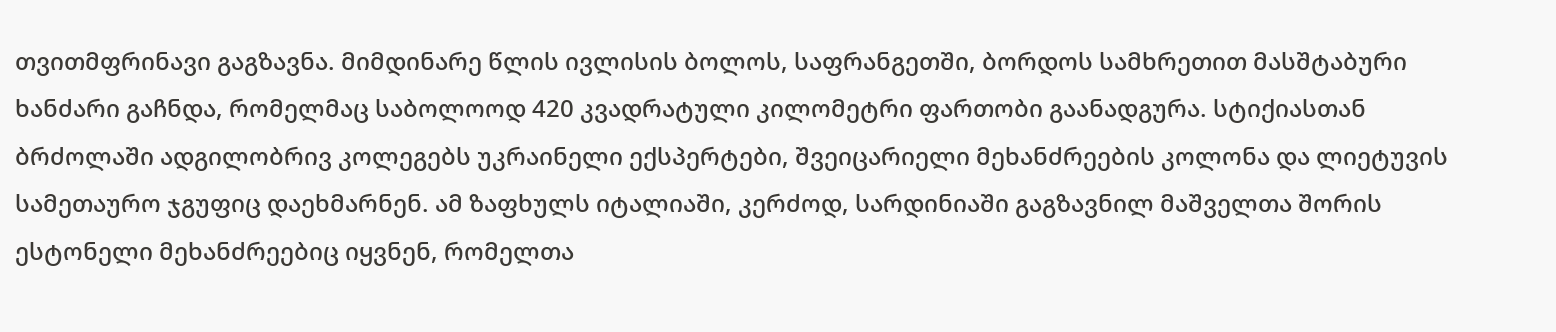თვითმფრინავი გაგზავნა. მიმდინარე წლის ივლისის ბოლოს, საფრანგეთში, ბორდოს სამხრეთით მასშტაბური ხანძარი გაჩნდა, რომელმაც საბოლოოდ 420 კვადრატული კილომეტრი ფართობი გაანადგურა. სტიქიასთან ბრძოლაში ადგილობრივ კოლეგებს უკრაინელი ექსპერტები, შვეიცარიელი მეხანძრეების კოლონა და ლიეტუვის სამეთაურო ჯგუფიც დაეხმარნენ. ამ ზაფხულს იტალიაში, კერძოდ, სარდინიაში გაგზავნილ მაშველთა შორის ესტონელი მეხანძრეებიც იყვნენ, რომელთა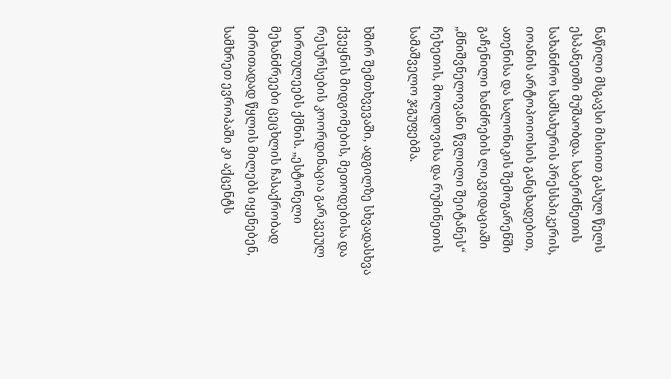ნაწილი მსგავსი მისიით გასულ წელს ესპანეთში მუშაობდა. საბერძნეთის სახანძრო სამსახურის პრესსპიკერის, იოანის არტოპოიოსის განცხადებით, ათენისა და სალონიკის შემოგარენში გაჩენილი ხანძრების ლიკვიდაციაში „მნიშვნელოვანი წვლილი შეიტანეს“ ჩეხეთის, მოლდოვისა და რუმინეთის სამაშველო ჯგუფებმა.

ხშირ შემთხვევაში, ადგილზე სხვადასხვა ქვეყნის მიდგომების, მეთოდებისა და რესურსების კოორდინაცია გარკვეულ სირთულეებს ქმნის. „ესტონელი მეხანძრეები ცეცხლის ჩასაქრობად ძირითადად წყლის მილებს იყენებენ, სამხრეთ ევროპაში კი აქცენტს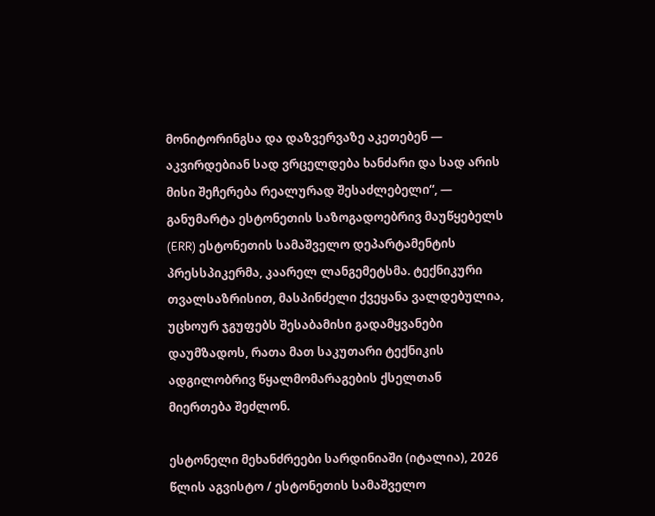მონიტორინგსა და დაზვერვაზე აკეთებენ — აკვირდებიან სად ვრცელდება ხანძარი და სად არის მისი შეჩერება რეალურად შესაძლებელი“, — განუმარტა ესტონეთის საზოგადოებრივ მაუწყებელს (ERR) ესტონეთის სამაშველო დეპარტამენტის პრესსპიკერმა, კაარელ ლანგემეტსმა. ტექნიკური თვალსაზრისით, მასპინძელი ქვეყანა ვალდებულია, უცხოურ ჯგუფებს შესაბამისი გადამყვანები დაუმზადოს, რათა მათ საკუთარი ტექნიკის ადგილობრივ წყალმომარაგების ქსელთან მიერთება შეძლონ.

ესტონელი მეხანძრეები სარდინიაში (იტალია), 2026 წლის აგვისტო / ესტონეთის სამაშველო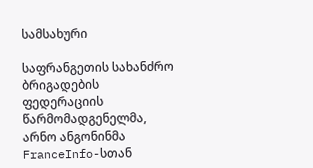სამსახური

საფრანგეთის სახანძრო ბრიგადების ფედერაციის წარმომადგენელმა, არნო ანგონინმა FranceInfo-სთან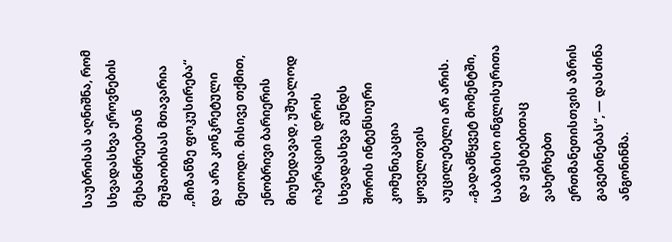საუბრისას აღნიშნა, რომ სხვადასხვა ეროვნების მეხანძრეებთან მუშაობისას მთავარია „მიზანზე ფოკუსირება“ და არა კონკრეტული მეთოდი. მისივე თქმით, ენობრივი ბარიერის მიუხედავად, უშუალოდ ოპერაციის დროს სხვადასხვა გუნდს შორის ინტენსიური კომუნიკაცია ყოველთვის აუცილებელი არ არის. „გადამწყვეტ მომენტში, საბაზისო ინგლისურითა და ჟესტებითაც ვახერხებთ ერთმანეთისთვის აზრის გაგებინებას“, — დასძინა ანგონინმა.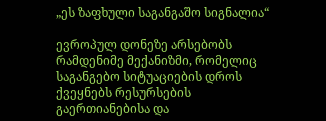„ეს ზაფხული საგანგაშო სიგნალია“

ევროპულ დონეზე არსებობს რამდენიმე მექანიზმი, რომელიც საგანგებო სიტუაციების დროს ქვეყნებს რესურსების გაერთიანებისა და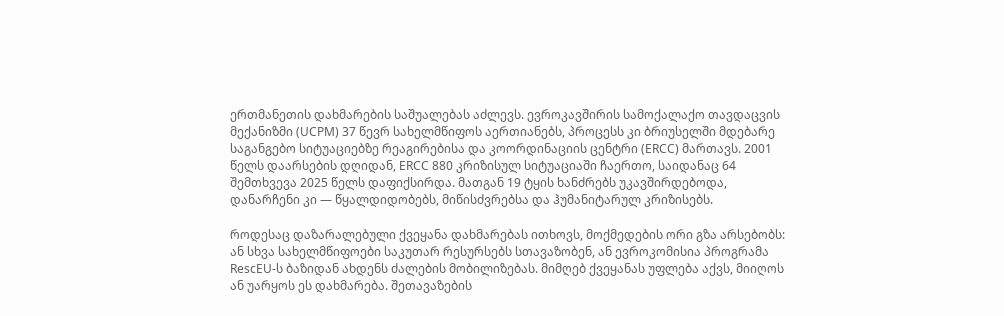ერთმანეთის დახმარების საშუალებას აძლევს. ევროკავშირის სამოქალაქო თავდაცვის მექანიზმი (UCPM) 37 წევრ სახელმწიფოს აერთიანებს, პროცესს კი ბრიუსელში მდებარე საგანგებო სიტუაციებზე რეაგირებისა და კოორდინაციის ცენტრი (ERCC) მართავს. 2001 წელს დაარსების დღიდან, ERCC 880 კრიზისულ სიტუაციაში ჩაერთო, საიდანაც 64 შემთხვევა 2025 წელს დაფიქსირდა. მათგან 19 ტყის ხანძრებს უკავშირდებოდა, დანარჩენი კი — წყალდიდობებს, მიწისძვრებსა და ჰუმანიტარულ კრიზისებს.

როდესაც დაზარალებული ქვეყანა დახმარებას ითხოვს, მოქმედების ორი გზა არსებობს: ან სხვა სახელმწიფოები საკუთარ რესურსებს სთავაზობენ, ან ევროკომისია პროგრამა RescEU-ს ბაზიდან ახდენს ძალების მობილიზებას. მიმღებ ქვეყანას უფლება აქვს, მიიღოს ან უარყოს ეს დახმარება. შეთავაზების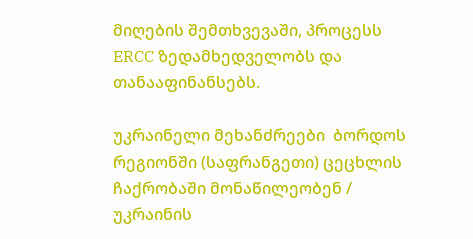მიღების შემთხვევაში, პროცესს ERCC ზედამხედველობს და თანააფინანსებს.

უკრაინელი მეხანძრეები  ბორდოს რეგიონში (საფრანგეთი) ცეცხლის ჩაქრობაში მონაწილეობენ / უკრაინის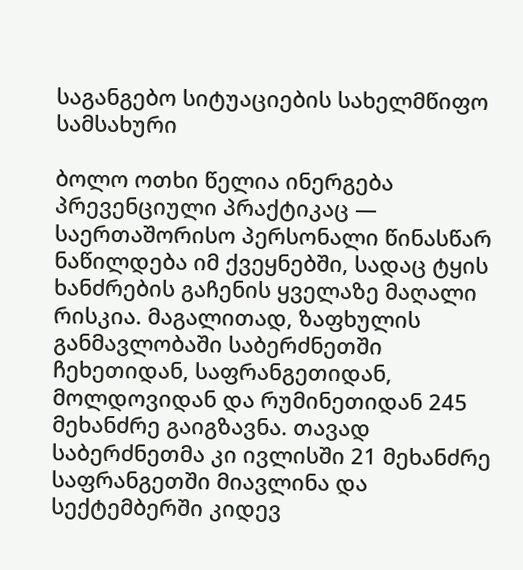საგანგებო სიტუაციების სახელმწიფო სამსახური

ბოლო ოთხი წელია ინერგება პრევენციული პრაქტიკაც — საერთაშორისო პერსონალი წინასწარ ნაწილდება იმ ქვეყნებში, სადაც ტყის ხანძრების გაჩენის ყველაზე მაღალი რისკია. მაგალითად, ზაფხულის განმავლობაში საბერძნეთში ჩეხეთიდან, საფრანგეთიდან, მოლდოვიდან და რუმინეთიდან 245 მეხანძრე გაიგზავნა. თავად საბერძნეთმა კი ივლისში 21 მეხანძრე საფრანგეთში მიავლინა და სექტემბერში კიდევ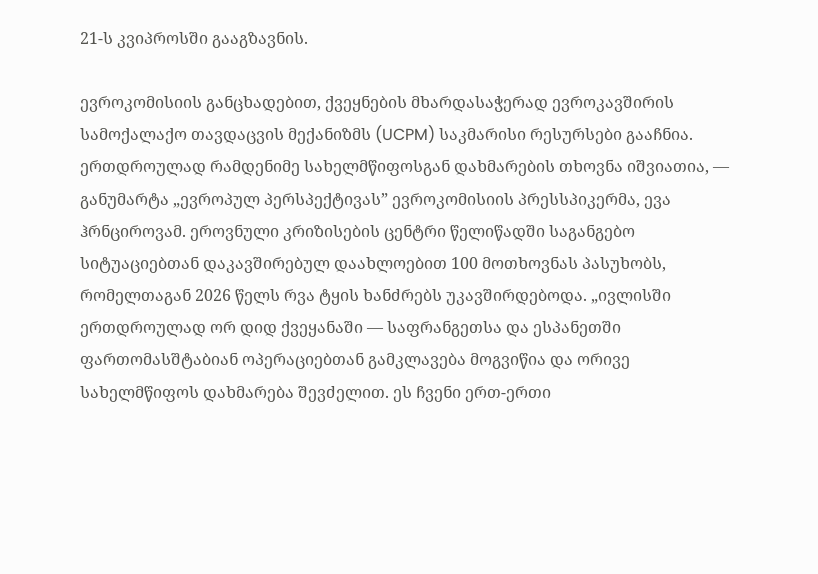21-ს კვიპროსში გააგზავნის.

ევროკომისიის განცხადებით, ქვეყნების მხარდასაჭერად ევროკავშირის სამოქალაქო თავდაცვის მექანიზმს (UCPM) საკმარისი რესურსები გააჩნია. ერთდროულად რამდენიმე სახელმწიფოსგან დახმარების თხოვნა იშვიათია, — განუმარტა „ევროპულ პერსპექტივას” ევროკომისიის პრესსპიკერმა, ევა ჰრნციროვამ. ეროვნული კრიზისების ცენტრი წელიწადში საგანგებო სიტუაციებთან დაკავშირებულ დაახლოებით 100 მოთხოვნას პასუხობს, რომელთაგან 2026 წელს რვა ტყის ხანძრებს უკავშირდებოდა. „ივლისში ერთდროულად ორ დიდ ქვეყანაში — საფრანგეთსა და ესპანეთში ფართომასშტაბიან ოპერაციებთან გამკლავება მოგვიწია და ორივე სახელმწიფოს დახმარება შევძელით. ეს ჩვენი ერთ-ერთი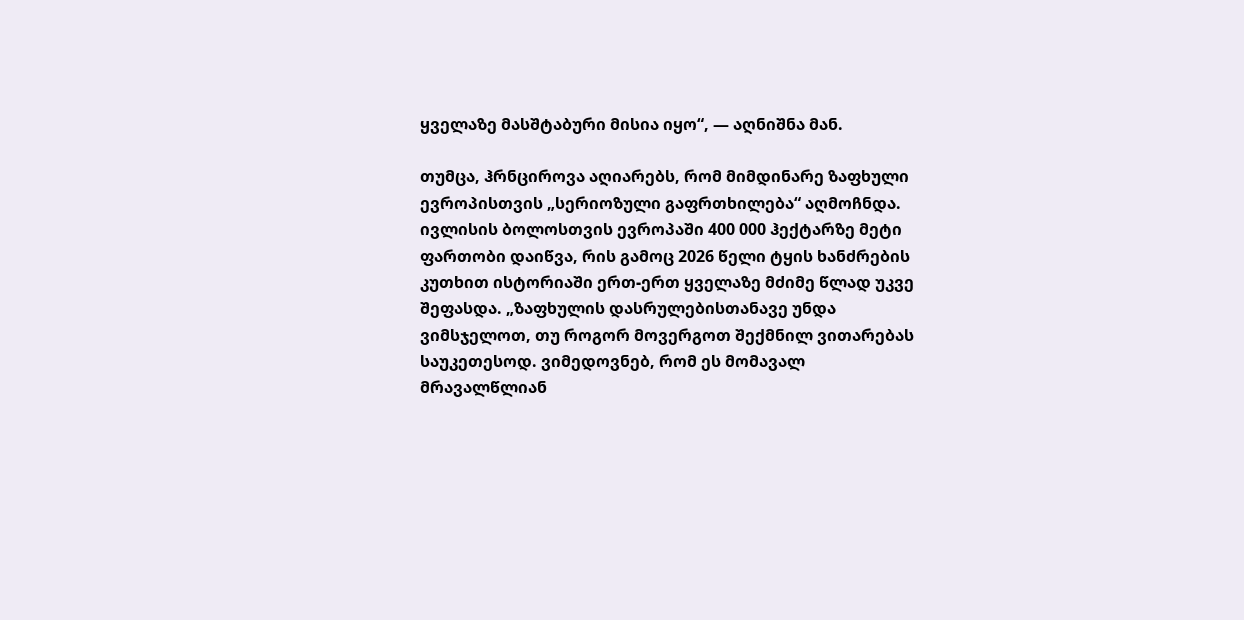ყველაზე მასშტაბური მისია იყო“, — აღნიშნა მან.

თუმცა, ჰრნციროვა აღიარებს, რომ მიმდინარე ზაფხული ევროპისთვის „სერიოზული გაფრთხილება“ აღმოჩნდა. ივლისის ბოლოსთვის ევროპაში 400 000 ჰექტარზე მეტი ფართობი დაიწვა, რის გამოც 2026 წელი ტყის ხანძრების კუთხით ისტორიაში ერთ-ერთ ყველაზე მძიმე წლად უკვე შეფასდა. „ზაფხულის დასრულებისთანავე უნდა ვიმსჯელოთ, თუ როგორ მოვერგოთ შექმნილ ვითარებას საუკეთესოდ. ვიმედოვნებ, რომ ეს მომავალ მრავალწლიან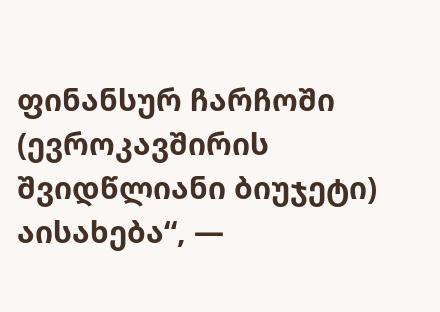ფინანსურ ჩარჩოში (ევროკავშირის შვიდწლიანი ბიუჯეტი) აისახება“, —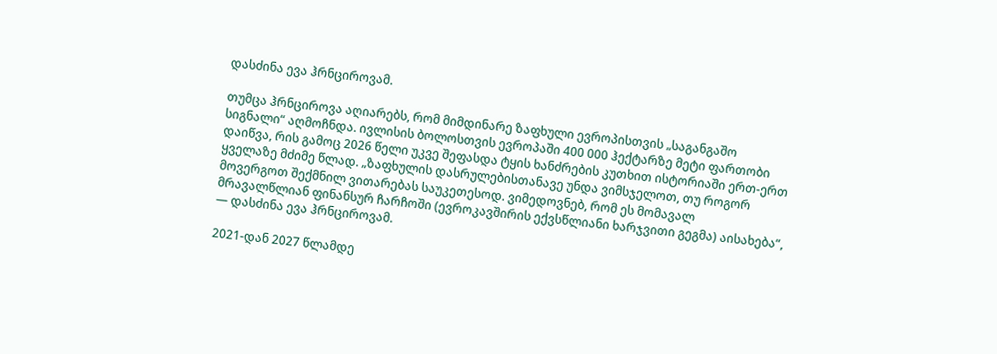დასძინა ევა ჰრნციროვამ.

თუმცა ჰრნციროვა აღიარებს, რომ მიმდინარე ზაფხული ევროპისთვის „საგანგაშო სიგნალი“ აღმოჩნდა. ივლისის ბოლოსთვის ევროპაში 400 000 ჰექტარზე მეტი ფართობი დაიწვა, რის გამოც 2026 წელი უკვე შეფასდა ტყის ხანძრების კუთხით ისტორიაში ერთ-ერთ ყველაზე მძიმე წლად. „ზაფხულის დასრულებისთანავე უნდა ვიმსჯელოთ, თუ როგორ მოვერგოთ შექმნილ ვითარებას საუკეთესოდ. ვიმედოვნებ, რომ ეს მომავალ მრავალწლიან ფინანსურ ჩარჩოში (ევროკავშირის ექვსწლიანი ხარჯვითი გეგმა) აისახება“, — დასძინა ევა ჰრნციროვამ.

2021-დან 2027 წლამდე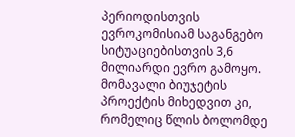პერიოდისთვის ევროკომისიამ საგანგებო სიტუაციებისთვის 3,6 მილიარდი ევრო გამოყო. მომავალი ბიუჯეტის პროექტის მიხედვით კი, რომელიც წლის ბოლომდე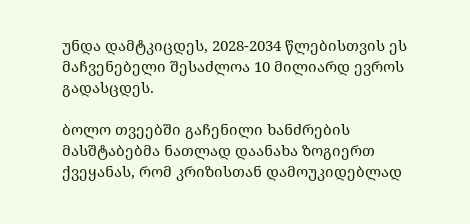უნდა დამტკიცდეს, 2028-2034 წლებისთვის ეს მაჩვენებელი შესაძლოა 10 მილიარდ ევროს გადასცდეს.

ბოლო თვეებში გაჩენილი ხანძრების მასშტაბებმა ნათლად დაანახა ზოგიერთ ქვეყანას, რომ კრიზისთან დამოუკიდებლად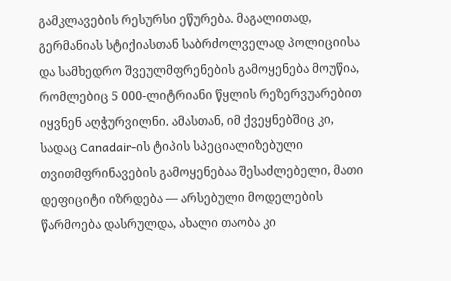გამკლავების რესურსი ეწურება. მაგალითად, გერმანიას სტიქიასთან საბრძოლველად პოლიციისა და სამხედრო შვეულმფრენების გამოყენება მოუწია, რომლებიც 5 000-ლიტრიანი წყლის რეზერვუარებით იყვნენ აღჭურვილნი. ამასთან, იმ ქვეყნებშიც კი, სადაც Canadair-ის ტიპის სპეციალიზებული თვითმფრინავების გამოყენებაა შესაძლებელი, მათი დეფიციტი იზრდება — არსებული მოდელების წარმოება დასრულდა, ახალი თაობა კი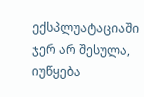ექსპლუატაციაში ჯერ არ შესულა, იუწყება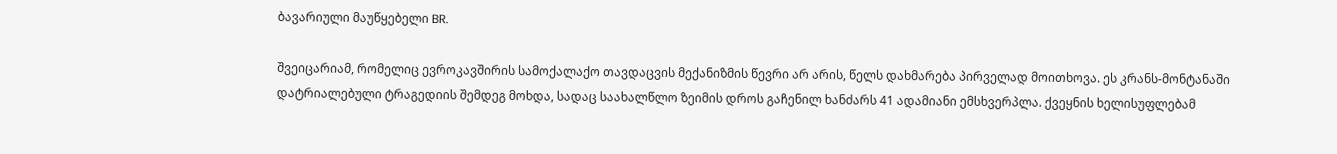ბავარიული მაუწყებელი BR.

შვეიცარიამ, რომელიც ევროკავშირის სამოქალაქო თავდაცვის მექანიზმის წევრი არ არის, წელს დახმარება პირველად მოითხოვა. ეს კრანს-მონტანაში დატრიალებული ტრაგედიის შემდეგ მოხდა, სადაც საახალწლო ზეიმის დროს გაჩენილ ხანძარს 41 ადამიანი ემსხვერპლა. ქვეყნის ხელისუფლებამ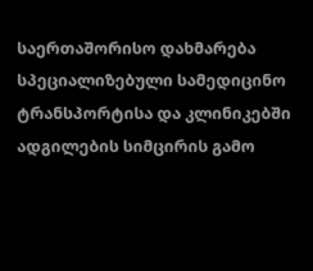საერთაშორისო დახმარება სპეციალიზებული სამედიცინო ტრანსპორტისა და კლინიკებში ადგილების სიმცირის გამო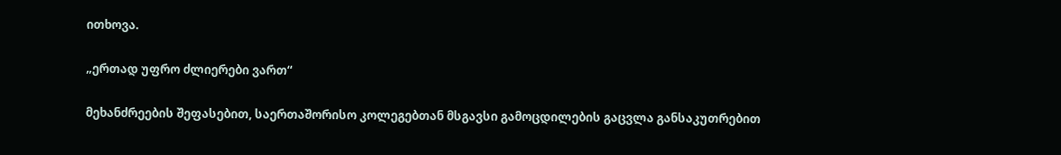ითხოვა.

„ერთად უფრო ძლიერები ვართ“

მეხანძრეების შეფასებით, საერთაშორისო კოლეგებთან მსგავსი გამოცდილების გაცვლა განსაკუთრებით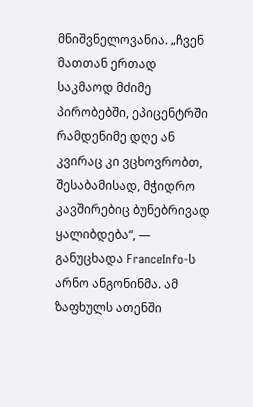მნიშვნელოვანია. „ჩვენ მათთან ერთად საკმაოდ მძიმე პირობებში, ეპიცენტრში რამდენიმე დღე ან კვირაც კი ვცხოვრობთ, შესაბამისად, მჭიდრო კავშირებიც ბუნებრივად ყალიბდება“, — განუცხადა FranceInfo-ს არნო ანგონინმა. ამ ზაფხულს ათენში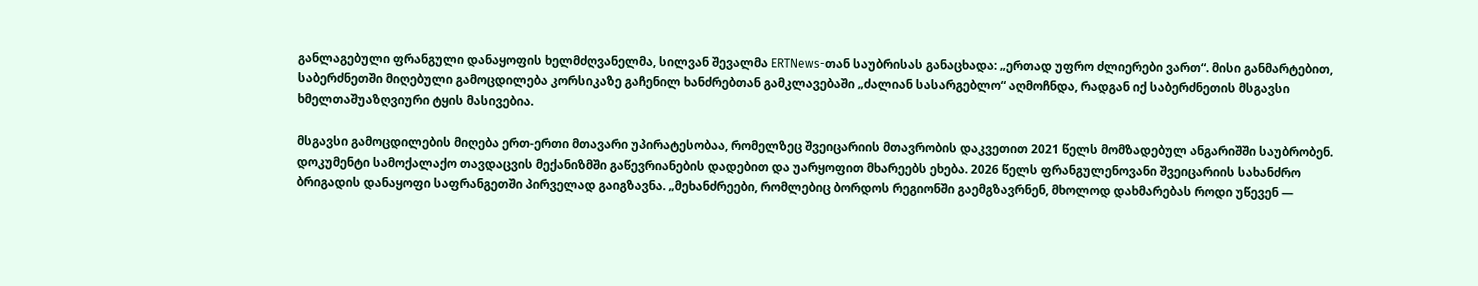განლაგებული ფრანგული დანაყოფის ხელმძღვანელმა, სილვან შევალმა ERTNews-თან საუბრისას განაცხადა: „ერთად უფრო ძლიერები ვართ“. მისი განმარტებით, საბერძნეთში მიღებული გამოცდილება კორსიკაზე გაჩენილ ხანძრებთან გამკლავებაში „ძალიან სასარგებლო“ აღმოჩნდა, რადგან იქ საბერძნეთის მსგავსი ხმელთაშუაზღვიური ტყის მასივებია.

მსგავსი გამოცდილების მიღება ერთ-ერთი მთავარი უპირატესობაა, რომელზეც შვეიცარიის მთავრობის დაკვეთით 2021 წელს მომზადებულ ანგარიშში საუბრობენ. დოკუმენტი სამოქალაქო თავდაცვის მექანიზმში გაწევრიანების დადებით და უარყოფით მხარეებს ეხება. 2026 წელს ფრანგულენოვანი შვეიცარიის სახანძრო ბრიგადის დანაყოფი საფრანგეთში პირველად გაიგზავნა. „მეხანძრეები, რომლებიც ბორდოს რეგიონში გაემგზავრნენ, მხოლოდ დახმარებას როდი უწევენ —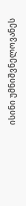ისინი უმნიშვნელოვანეს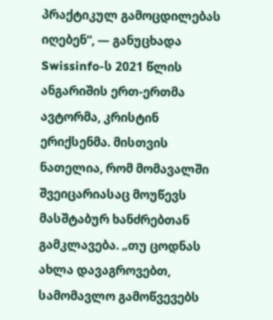პრაქტიკულ გამოცდილებას იღებენ“, — განუცხადა Swissinfo-ს 2021 წლის ანგარიშის ერთ-ერთმა ავტორმა, კრისტინ ერიქსენმა. მისთვის ნათელია, რომ მომავალში შვეიცარიასაც მოუწევს მასშტაბურ ხანძრებთან გამკლავება. „თუ ცოდნას ახლა დავაგროვებთ, სამომავლო გამოწვევებს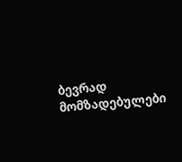ბევრად მომზადებულები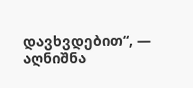დავხვდებით“, — აღნიშნა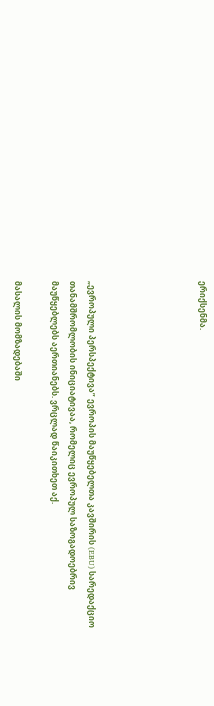ერიქსენმა.





„ევროპული პერსპექტივა” ევროპის მაუწყებელთა კავშირის (EBU) სარედაქციო თანამშრომლობის ინიციატივაა, რომელიც ევროპულ საზოგადოებრივ მაუწყებლებს აერთიანებს. ვრცლად წაიკითხეთ აქ.

მასალის მომზადებაში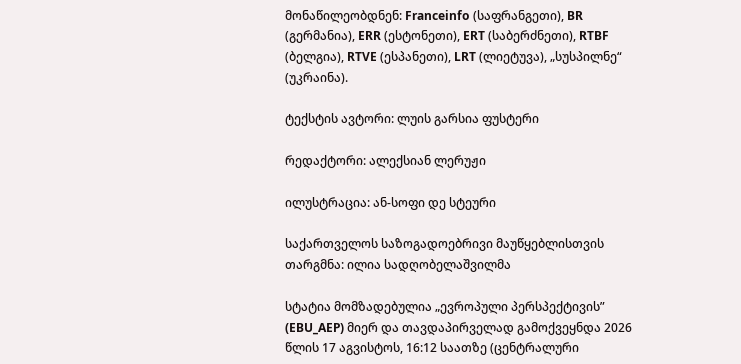მონაწილეობდნენ: Franceinfo (საფრანგეთი), BR (გერმანია), ERR (ესტონეთი), ERT (საბერძნეთი), RTBF (ბელგია), RTVE (ესპანეთი), LRT (ლიეტუვა), „სუსპილნე“ (უკრაინა).

ტექსტის ავტორი: ლუის გარსია ფუსტერი

რედაქტორი: ალექსიან ლერუჟი

ილუსტრაცია: ან-სოფი დე სტეური

საქართველოს საზოგადოებრივი მაუწყებლისთვის თარგმნა: ილია სადღობელაშვილმა

სტატია მომზადებულია „ევროპული პერსპექტივის” (EBU_AEP) მიერ და თავდაპირველად გამოქვეყნდა 2026 წლის 17 აგვისტოს, 16:12 საათზე (ცენტრალური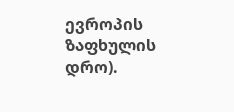ევროპის ზაფხულის დრო).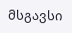მსგავსი